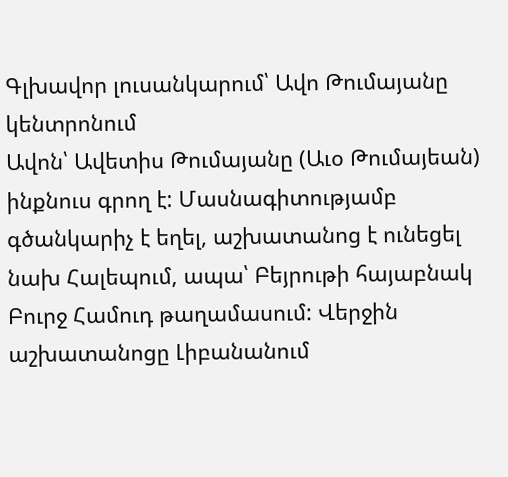Գլխավոր լուսանկարում՝ Ավո Թումայանը կենտրոնում
Ավոն՝ Ավետիս Թումայանը (Աւօ Թումայեան) ինքնուս գրող է: Մասնագիտությամբ գծանկարիչ է եղել, աշխատանոց է ունեցել նախ Հալեպում, ապա՝ Բեյրութի հայաբնակ Բուրջ Համուդ թաղամասում: Վերջին աշխատանոցը Լիբանանում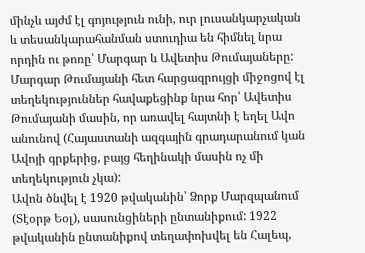մինչև այժմ էլ գոյություն ունի, ուր լուսանկարչական և տեսանկարահանման ստուդիա են հիմնել նրա որդին ու թոռը՝ Մարգար և Ավետիս Թումայաները: Մարգար Թումայանի հետ հարցազրույցի միջոցով էլ տեղեկություններ հավաքեցինք նրա հոր՝ Ավետիս Թումայանի մասին, որ առավել հայտնի է եղել Ավո անունով (Հայաստանի ազգային գրադարանում կան Ավոյի գրքերից, բայց հեղինակի մասին ոչ մի տեղեկություն չկա):
Ավոն ծնվել է 1920 թվականին՝ Ձորք Մարզպանում (Տէօրթ Եօլ), սասունցիների ընտանիքում: 1922 թվականին ընտանիքով տեղափոխվել են Հալեպ,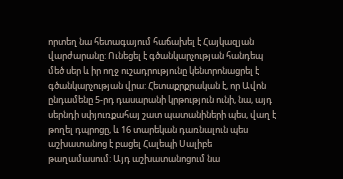որտեղ նա հետագայում հաճախել է Հայկազյան վարժարանը: Ունեցել է գծանկարչության հանդեպ մեծ սեր և իր ողջ ուշադրությունը կենտրոնացրել է գծանկարչության վրա: Հետաքրքրական է, որ Ավոն ընդամենը 5-րդ դասարանի կրթություն ունի, նա, այդ սերնդի սփյուռքահայ շատ պատանիների պես, վաղ է թողել դպրոցը, և 16 տարեկան դառնալուն պես աշխատանոց է բացել Հալեպի Սալիբե թաղամասում: Այդ աշխատանոցում նա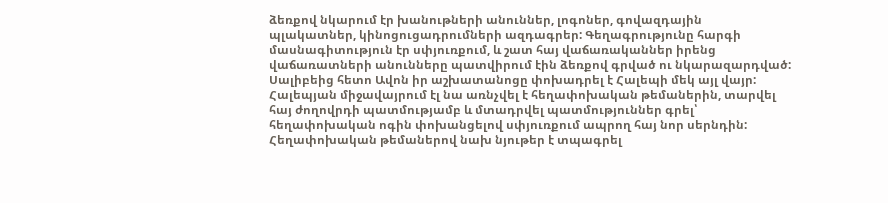ձեռքով նկարում էր խանութների անուններ, լոգոներ, գովազդային պլակատներ, կինոցուցադրումների ազդագրեր: Գեղագրությունը հարգի մասնագիտություն էր սփյուռքում, և շատ հայ վաճառականներ իրենց վաճառատների անունները պատվիրում էին ձեռքով գրված ու նկարազարդված: Սալիբեից հետո Ավոն իր աշխատանոցը փոխադրել է Հալեպի մեկ այլ վայր: Հալեպյան միջավայրում էլ նա առնչվել է հեղափոխական թեմաներին, տարվել հայ ժողովրդի պատմությամբ և մտադրվել պատմություններ գրել՝ հեղափոխական ոգին փոխանցելով սփյուռքում ապրող հայ նոր սերնդին: Հեղափոխական թեմաներով նախ նյութեր է տպագրել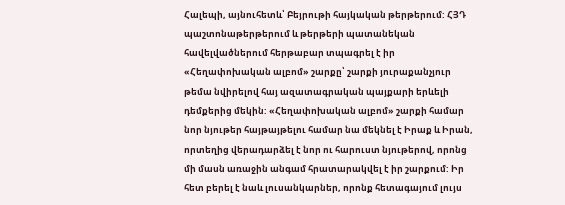Հալեպի, այնուհետև՝ Բեյրութի հայկական թերթերում: ՀՅԴ պաշտոնաթերթերում և թերթերի պատանեկան հավելվածներում հերթաբար տպագրել է իր «Հեղափոխական ալբոմ» շարքը՝ շարքի յուրաքանչյուր թեմա նվիրելով հայ ազատագրական պայքարի երևելի դեմքերից մեկին: «Հեղափոխական ալբոմ» շարքի համար նոր նյութեր հայթայթելու համար նա մեկնել է Իրաք և Իրան, որտեղից վերադարձել է նոր ու հարուստ նյութերով, որոնց մի մասն առաջին անգամ հրատարակվել է իր շարքում: Իր հետ բերել է նաև լուսանկարներ, որոնք հետագայում լույս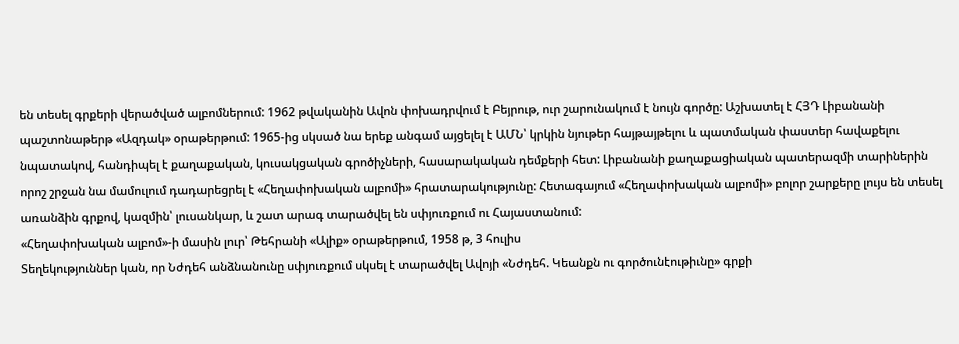են տեսել գրքերի վերածված ալբոմներում: 1962 թվականին Ավոն փոխադրվում է Բեյրութ, ուր շարունակում է նույն գործը: Աշխատել է ՀՅԴ Լիբանանի պաշտոնաթերթ «Ազդակ» օրաթերթում: 1965-ից սկսած նա երեք անգամ այցելել է ԱՄՆ՝ կրկին նյութեր հայթայթելու և պատմական փաստեր հավաքելու նպատակով, հանդիպել է քաղաքական, կուսակցական գրոծիչների, հասարակական դեմքերի հետ: Լիբանանի քաղաքացիական պատերազմի տարիներին որոշ շրջան նա մամուլում դադարեցրել է «Հեղափոխական ալբոմի» հրատարակությունը: Հետագայում «Հեղափոխական ալբոմի» բոլոր շարքերը լույս են տեսել առանձին գրքով, կազմին՝ լուսանկար, և շատ արագ տարածվել են սփյուռքում ու Հայաստանում:
«Հեղափոխական ալբոմ»-ի մասին լուր՝ Թեհրանի «Ալիք» օրաթերթում, 1958 թ, 3 հուլիս
Տեղեկություններ կան, որ Նժդեհ անձնանունը սփյուռքում սկսել է տարածվել Ավոյի «Նժդեհ. Կեանքն ու գործունէութիւնը» գրքի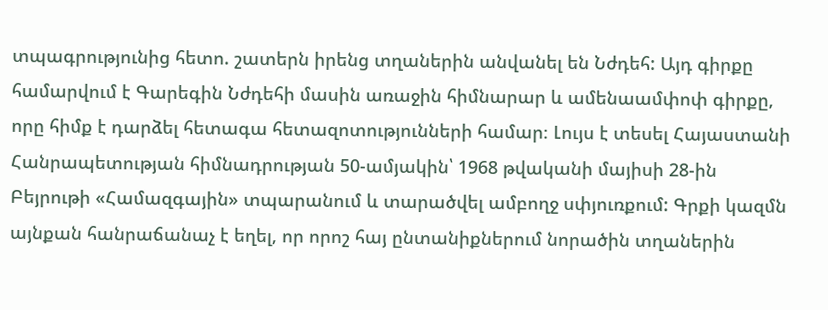տպագրությունից հետո. շատերն իրենց տղաներին անվանել են Նժդեհ: Այդ գիրքը համարվում է Գարեգին Նժդեհի մասին առաջին հիմնարար և ամենաամփոփ գիրքը, որը հիմք է դարձել հետագա հետազոտությունների համար։ Լույս է տեսել Հայաստանի Հանրապետության հիմնադրության 50-ամյակին՝ 1968 թվականի մայիսի 28-ին Բեյրութի «Համազգային» տպարանում և տարածվել ամբողջ սփյուռքում: Գրքի կազմն այնքան հանրաճանաչ է եղել, որ որոշ հայ ընտանիքներում նորածին տղաներին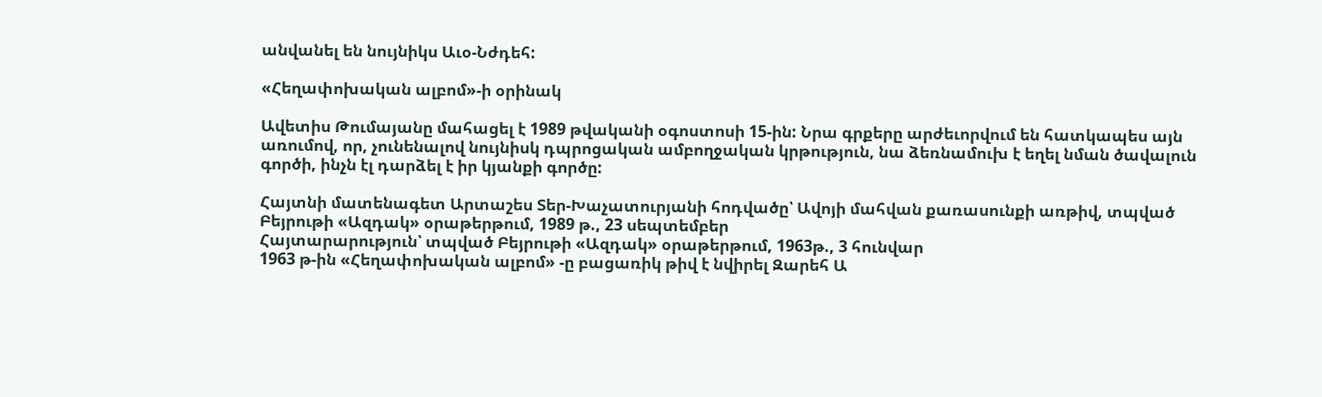անվանել են նույնիկս Աւօ-Նժդեհ:

«Հեղափոխական ալբոմ»-ի օրինակ

Ավետիս Թումայանը մահացել է 1989 թվականի օգոստոսի 15-ին: Նրա գրքերը արժեւորվում են հատկապես այն առումով, որ, չունենալով նույնիսկ դպրոցական ամբողջական կրթություն, նա ձեռնամուխ է եղել նման ծավալուն գործի, ինչն էլ դարձել է իր կյանքի գործը:

Հայտնի մատենագետ Արտաշես Տեր-Խաչատուրյանի հոդվածը՝ Ավոյի մահվան քառասունքի առթիվ, տպված Բեյրութի «Ազդակ» օրաթերթում, 1989 թ., 23 սեպտեմբեր
Հայտարարություն՝ տպված Բեյրութի «Ազդակ» օրաթերթում, 1963թ., 3 հունվար
1963 թ-ին «Հեղափոխական ալբոմ» -ը բացառիկ թիվ է նվիրել Զարեհ Ա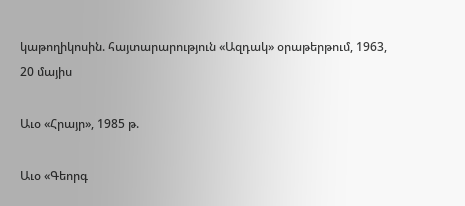կաթողիկոսին. հայտարարություն «Ազդակ» օրաթերթում, 1963, 20 մայիս

Աւօ «Հրայր», 1985 թ.

Աւօ «Գեորգ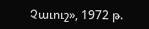Չաւուշ», 1972 թ.